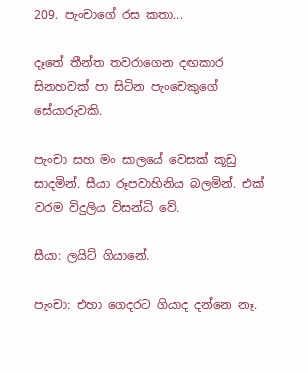209. පැංචාගේ රස කතා...

දෑතේ තීන්ත තවරාගෙන දඟකාර සිනහවක් පා සිටින පැංචෙකුගේ සේයාරුවකි.

පැංචා සහ මං සාලයේ වෙසක් කූඩු සාදමින්. සීයා රූපවාහිනිය බලමින්. එක් වරම විදුලිය විසන්ධි වේ.

සීයා: ලයිට් ගියානේ.

පැංචා: එහා ගෙදරට ගියාද දන්නෙ නෑ.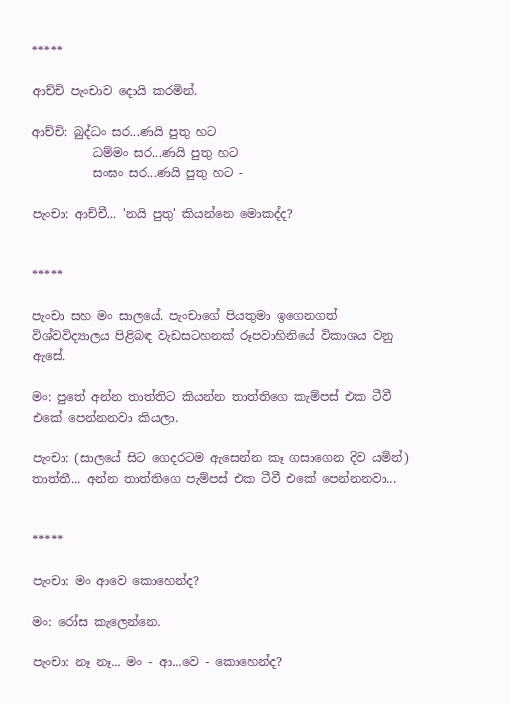*****

ආච්චි පැංචාව දොයි කරමින්.

ආච්චි: බුද්ධං සර...ණයි පුතු හට
          ධම්මං සර...ණයි පුතු හට
          සංඝං සර...ණයි පුතු හට -

පැංචා: ආච්චී... 'නයි පුතු' කියන්නෙ මොකද්ද?


*****

පැංචා සහ මං සාලයේ. පැංචාගේ පියතුමා ඉගෙනගත් විශ්වවිද්‍යාලය පිළිබඳ වැඩසටහනක් රූපවාහිනියේ විකාශය වනු ඇසේ.

මං: පුතේ අන්න තාත්තිට කියන්න තාත්තිගෙ කැම්පස් එක ටීවී එකේ පෙන්නනවා කියලා.

පැංචා: (සාලයේ සිට ගෙදරටම ඇසෙන්න කෑ ගසාගෙන දිව යමින්) තාත්තී... අන්න තාත්තිගෙ පැම්පස් එක ටීවී එකේ පෙන්නනවා...


*****

පැංචා: මං ආවෙ කොහෙන්ද?

මං: රෝස කැලෙන්නෙ.

පැංචා: නෑ නෑ... මං - ආ...වෙ - කොහෙන්ද?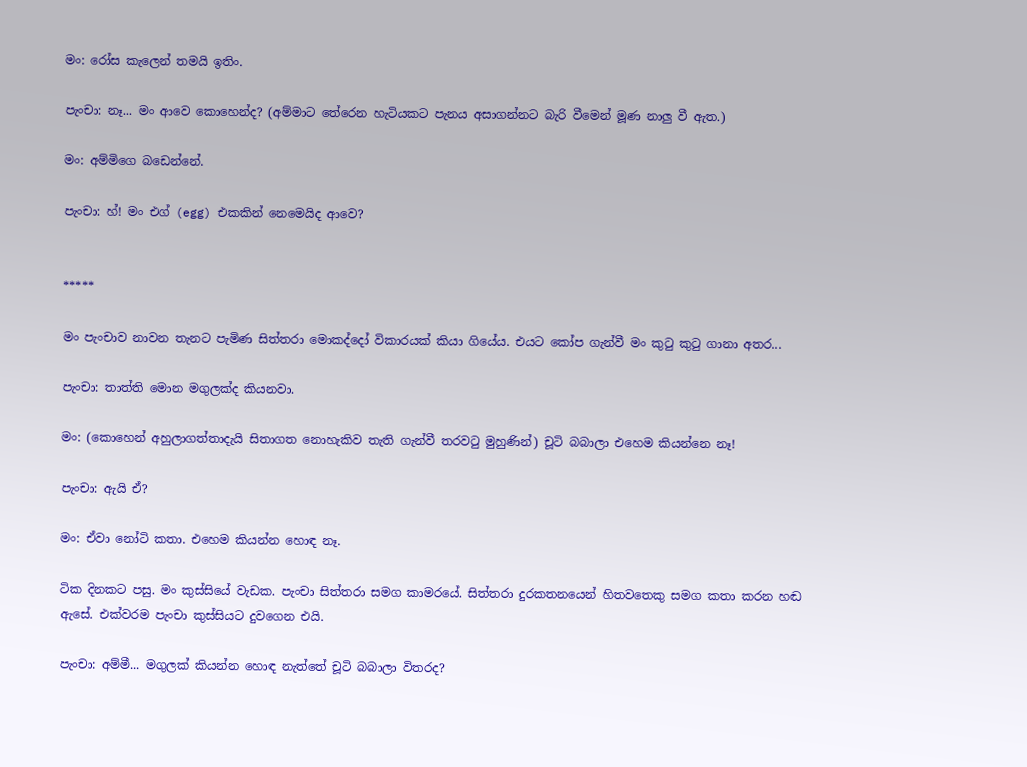මං: රෝස කැලෙන් තමයි ඉතිං.

පැංචා: නෑ... මං ආවෙ කොහෙන්ද? (අම්මාට තේරෙන හැටියකට පැනය අසාගන්නට බැරි වීමෙන් මූණ නාලු වී ඇත.)

මං: අම්මිගෙ බඩෙන්නේ.

පැංචා: හ්! මං එග් (egg) එකකින් නෙමෙයිද ආවෙ?


*****

මං පැංචාව නාවන තැනට පැමිණ සිත්තරා මොකද්දෝ විකාරයක් කියා ගියේය. එයට කෝප ගැන්වී මං කුටු කුටු ගානා අතර...

පැංචා: තාත්ති මොන මගුලක්ද කියනවා.

මං: (කොහෙන් අහුලාගත්තාදැයි සිතාගත නොහැකිව තැති ගැන්වී තරවටු මුහුණින්) චූටි බබාලා එහෙම කියන්නෙ නෑ!

පැංචා: ඇයි ඒ?

මං: ඒවා නෝටි කතා. එහෙම කියන්න හොඳ නෑ.

ටික දිනකට පසු. මං කුස්සියේ වැඩක. පැංචා සිත්තරා සමග කාමරයේ. සිත්තරා දුරකතනයෙන් හිතවතෙකු සමග කතා කරන හඬ ඇසේ. එක්වරම පැංචා කුස්සියට දුවගෙන එයි.

පැංචා: අම්මී... මගුලක් කියන්න හොඳ නැත්තේ චූටි බබාලා විතරද?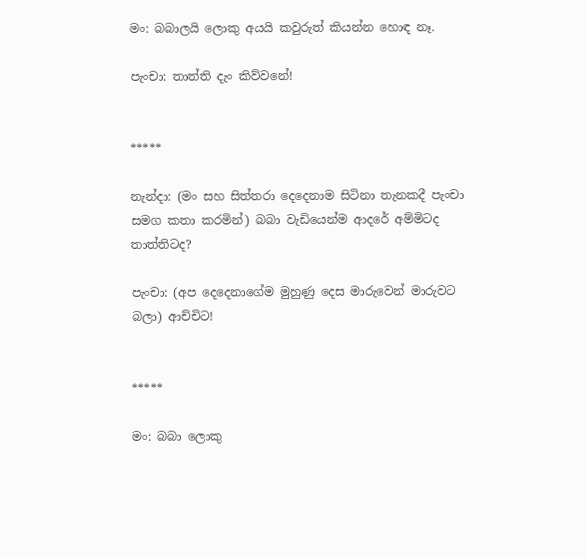මං: බබාලයි ලොකු අයයි කවුරුත් කියන්න හොඳ නෑ.

පැංචා: තාත්ති දැං කිව්වනේ!


*****

නැන්දා: (මං සහ සිත්තරා දෙදෙනාම සිටිනා තැනකදී පැංචා සමග කතා කරමින්) බබා වැඩියෙන්ම ආදරේ අම්මිටද තාත්තිටද?

පැංචා: (අප දෙදෙනාගේම මුහුණු දෙස මාරුවෙන් මාරුවට බලා) ආච්චිට!


*****

මං: බබා ලොකු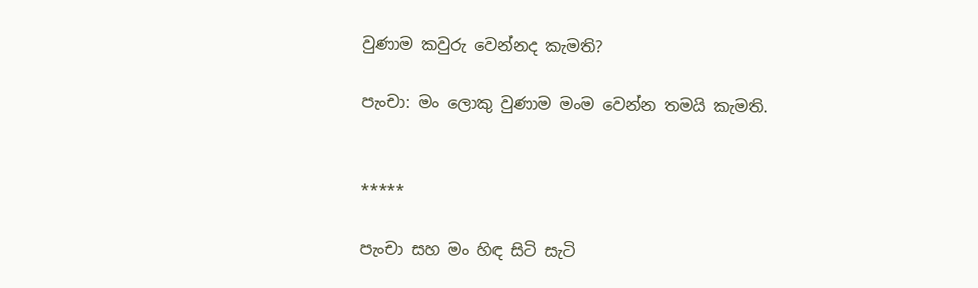වුණාම කවුරු වෙන්නද කැමති?

පැංචා: මං ලොකු වුණාම මංම වෙන්න තමයි කැමති.


*****

පැංචා සහ මං හිඳ සිටි සැටි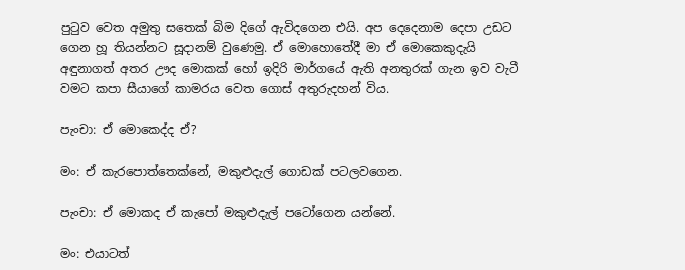පුටුව වෙත අමුතු සතෙක් බිම දිගේ ඇවිදගෙන එයි. අප දෙදෙනාම දෙපා උඩට ගෙන හූ තියන්නට සූදානම් වුණෙමු. ඒ මොහොතේදී මා ඒ මොකෙකුදැයි අඳුනාගත් අතර ඌද මොකක් හෝ ඉදිරි මාර්ගයේ ඇති අනතුරක් ගැන ඉව වැටී වමට කපා සීයාගේ කාමරය වෙත ගොස් අතුරුදහන් විය.

පැංචා: ඒ මොකෙද්ද ඒ?

මං: ඒ කැරපොත්තෙක්නේ, මකුළුදැල් ගොඩක් පටලවගෙන.

පැංචා: ඒ මොකද ඒ කැපෝ මකුළුදැල් පටෝගෙන යන්නේ.

මං: එයාටත්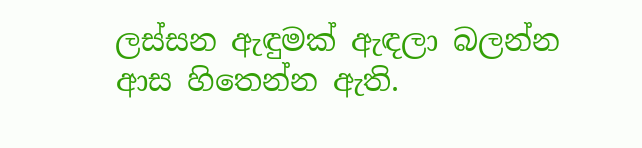ලස්සන ඇඳුමක් ඇඳලා බලන්න ආස හිතෙන්න ඇති.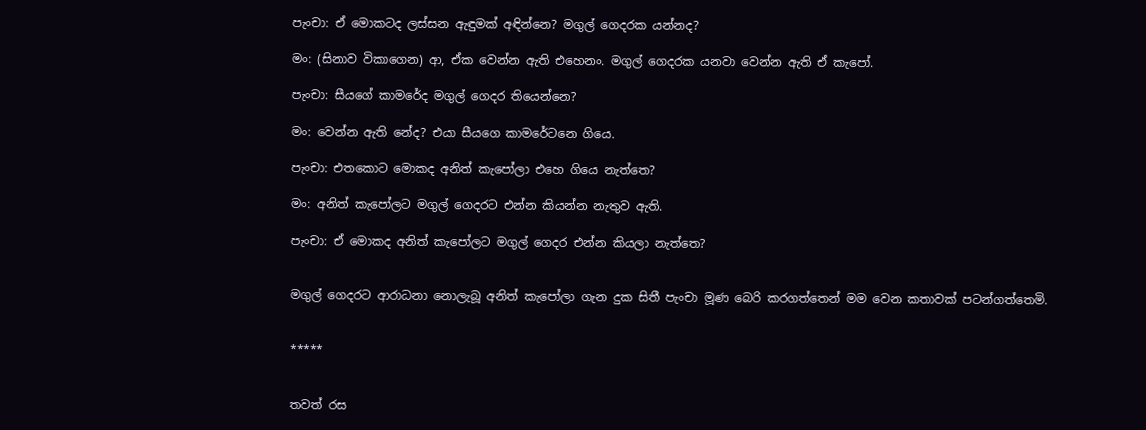පැංචා: ඒ මොකටද ලස්සන ඇඳුමක් අඳින්නෙ? මගුල් ගෙදරක යන්නද?

මං: (සිනාව විකාගෙන) ආ, ඒක වෙන්න ඇති එහෙනං. මගුල් ගෙදරක යනවා වෙන්න ඇති ඒ කැපෝ.

පැංචා: සීයගේ කාමරේද මගුල් ගෙදර තියෙන්නෙ?

මං: වෙන්න ඇති නේද? එයා සීයගෙ කාමරේටනෙ ගියෙ.

පැංචා: එතකොට මොකද අනිත් කැපෝලා එහෙ ගියෙ නැත්තෙ?

මං: අනිත් කැපෝලට මගුල් ගෙදරට එන්න කියන්න නැතුව ඇති.

පැංචා: ඒ මොකද අනිත් කැපෝලට මගුල් ගෙදර එන්න කියලා නැත්තෙ?


මගුල් ගෙදරට ආරාධනා නොලැබූ අනිත් කැපෝලා ගැන දුක සිතී පැංචා මූණ බෙරි කරගත්තෙන් මම වෙන කතාවක් පටන්ගත්තෙමි.


*****


තවත් රස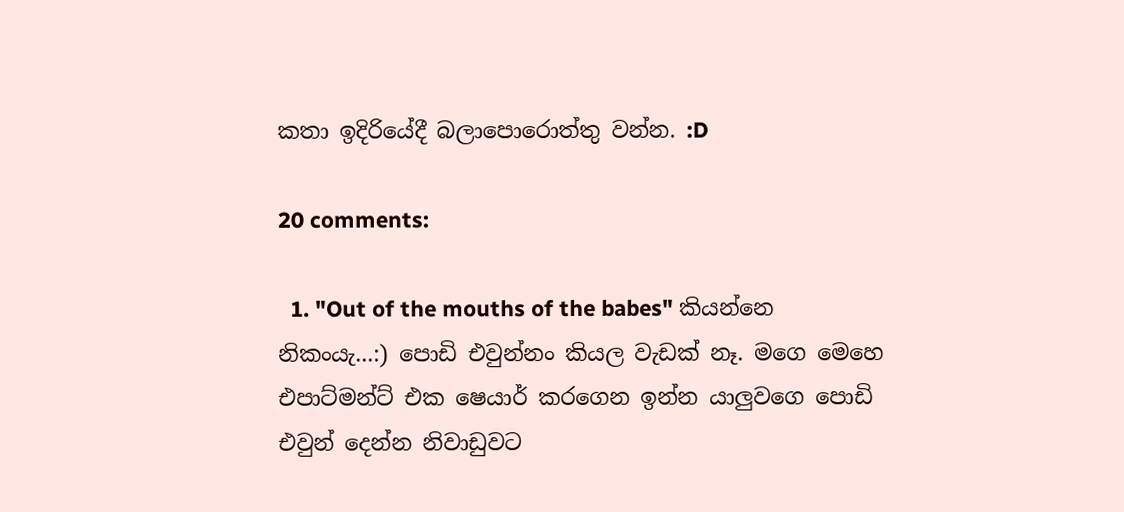කතා ඉදිරියේදී බලාපොරොත්තු වන්න. :D

20 comments:

  1. "Out of the mouths of the babes" කියන්නෙ නිකංයැ...:) පොඩි එවුන්නං කියල වැඩක් නෑ. මගෙ මෙහෙ එපාට්මන්ට් එක ෂෙයාර් කරගෙන ඉන්න යාලුවගෙ පොඩි එවුන් දෙන්න නිවාඩුවට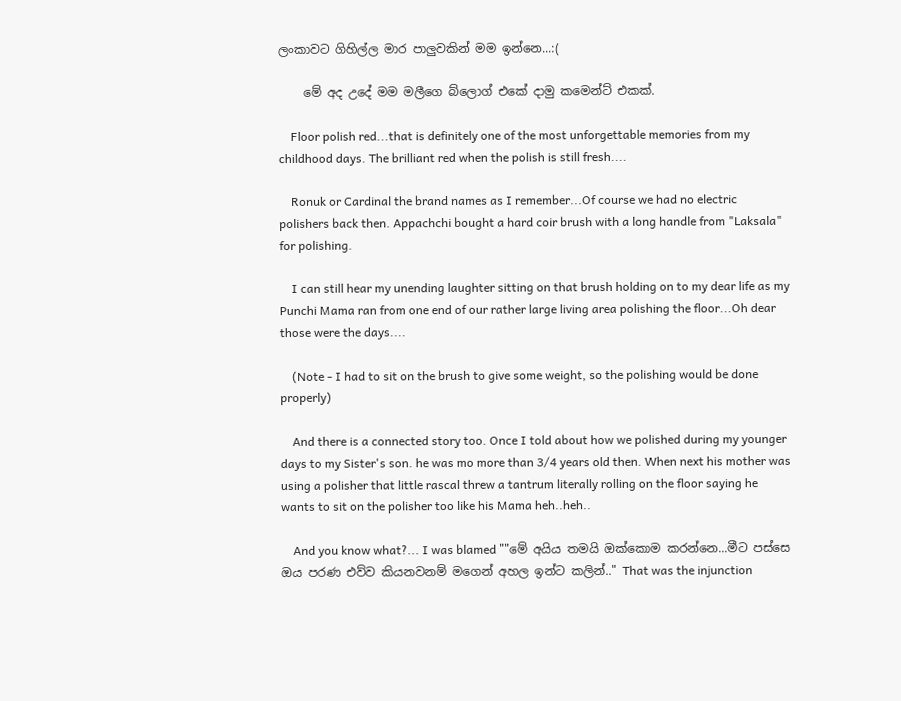ලංකාවට ගිහිල්ල මාර පාලුවකින් මම ඉන්නෙ...:(

    මේ අද උදේ මම මලීගෙ බ්ලොග් එකේ දාමු කමෙන්ට් එකක්.

    Floor polish red...that is definitely one of the most unforgettable memories from my childhood days. The brilliant red when the polish is still fresh....

    Ronuk or Cardinal the brand names as I remember...Of course we had no electric polishers back then. Appachchi bought a hard coir brush with a long handle from "Laksala" for polishing.

    I can still hear my unending laughter sitting on that brush holding on to my dear life as my Punchi Mama ran from one end of our rather large living area polishing the floor...Oh dear those were the days....

    (Note - I had to sit on the brush to give some weight, so the polishing would be done properly)

    And there is a connected story too. Once I told about how we polished during my younger days to my Sister's son. he was mo more than 3/4 years old then. When next his mother was using a polisher that little rascal threw a tantrum literally rolling on the floor saying he wants to sit on the polisher too like his Mama heh..heh..

    And you know what?... I was blamed ""මේ අයිය තමයි ඔක්කොම කරන්නෙ...මීට පස්සෙ ඔය පරණ එව්ව කියනවනම් මගෙන් අහල ඉන්ට කලින්.." That was the injunction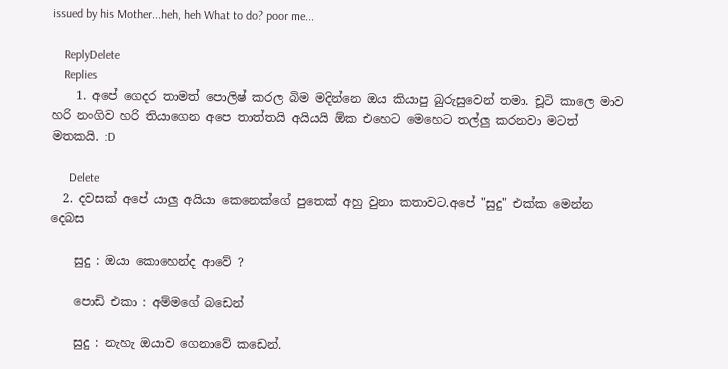issued by his Mother...heh, heh What to do? poor me...

    ReplyDelete
    Replies
    1. අපේ ගෙදර තාමත් පොලිෂ් කරල බිම මදින්නෙ ඔය කියාපු බුරුසුවෙන් තමා. චූටි කාලෙ මාව හරි නංගිව හරි තියාගෙන අපෙ තාත්තයි අයියයි ඕක එහෙට මෙහෙට තල්ලු කරනවා මටත් මතකයි. :D

      Delete
  2. දවසක් අපේ යාලු අයියා කෙනෙක්ගේ පුතෙක් අහු වුනා කතාවට.අපේ "සුදු" එක්ක මෙන්න දෙබස

    සුදු : ඔයා කොහෙන්ද ආවේ ?

    පොඩි එකා : අම්මගේ බඩෙන්

    සුදු : නැහැ ඔයාව ගෙනාවේ කඩෙන්.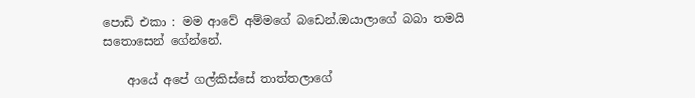පොඩි එකා : මම ආවේ අම්මගේ බඩෙන්.ඔයාලාගේ බබා තමයි සතොසෙන් ගේන්නේ.

    ආයේ අපේ ගල්කිස්සේ තාත්තලාගේ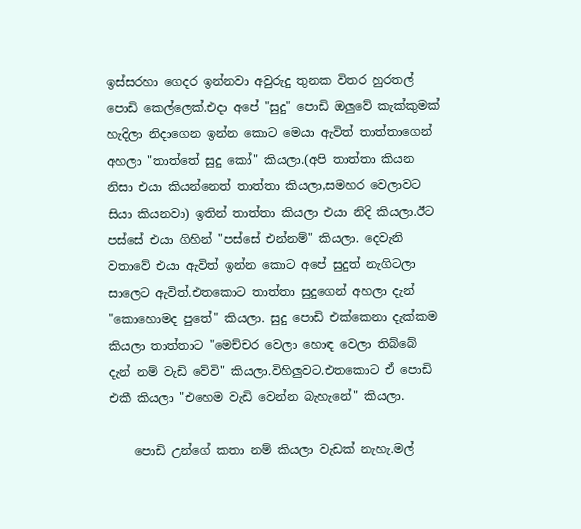ඉස්සරහා ගෙදර ඉන්නවා අවුරුදු තුනක විතර හුරතල් පොඩි කෙල්ලෙක්.එදා අපේ "සුදු" පොඩි ඔලුවේ කැක්කුමක් හැදිලා නිදාගෙන ඉන්න කොට මෙයා ඇවිත් තාත්තාගෙන් අහලා "තාත්තේ සුදු කෝ" කියලා.(අපි තාත්තා කියන නිසා එයා කියන්නෙත් තාත්තා කියලා,සමහර වෙලාවට සියා කියනවා) ඉතින් තාත්තා කියලා එයා නිදි කියලා.ඊට පස්සේ එයා ගිහින් "පස්සේ එන්නම්" කියලා. දෙවැනි වතාවේ එයා ඇවිත් ඉන්න කොට අපේ සුදුත් නැගිටලා සාලෙට ඇවිත්.එතකොට තාත්තා සුදුගෙන් අහලා දැන් "කොහොමද පුතේ" කියලා. සුදු පොඩි එක්කෙනා දැක්කම කියලා තාත්තාට "මෙච්චර වෙලා හොඳ වෙලා තිබ්බේ දැන් නම් වැඩි වේවි" කියලා.විහිලුවට.එතකොට ඒ පොඩි එකී කියලා "එහෙම වැඩි වෙන්න බැහැනේ" කියලා.

    පොඩි උන්ගේ කතා නම් කියලා වැඩක් නැහැ.මල්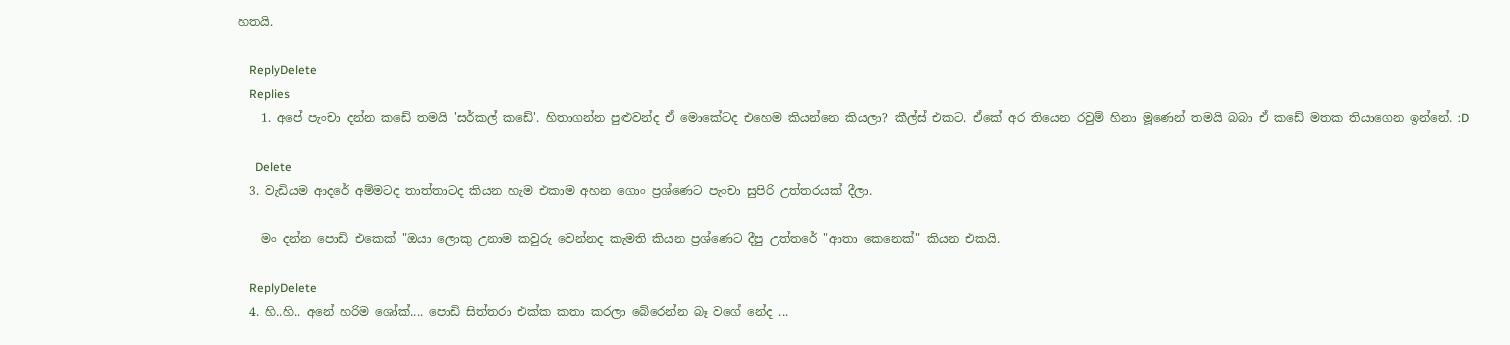හතයි.

    ReplyDelete
    Replies
    1. අපේ පැංචා දන්න කඩේ තමයි 'සර්කල් කඩේ'. හිතාගන්න පුළුවන්ද ඒ මොකේටද එහෙම කියන්නෙ කියලා? කීල්ස් එකට. ඒකේ අර තියෙන රවුම් හිනා මූණෙන් තමයි බබා ඒ කඩේ මතක තියාගෙන ඉන්නේ. :D

      Delete
  3. වැඩියම ආදරේ අම්මටද තාත්තාටද කියන හැම එකාම අහන ගොං ප්‍රශ්ණෙට පැංචා සුපිරි උත්තරයක් දීලා.

    මං දන්න පොඩි එකෙක් "ඔයා ලොකු උනාම කවුරු වෙන්නද කැමති කියන ප්‍රශ්ණෙට දීපු උත්තරේ "ආතා කෙනෙක්" කියන එකයි.

    ReplyDelete
  4. හි..හි.. අනේ හරිම ශෝක්.... පොඩි සිත්තරා එක්ක කතා කරලා බේරෙන්න බෑ වගේ නේද ...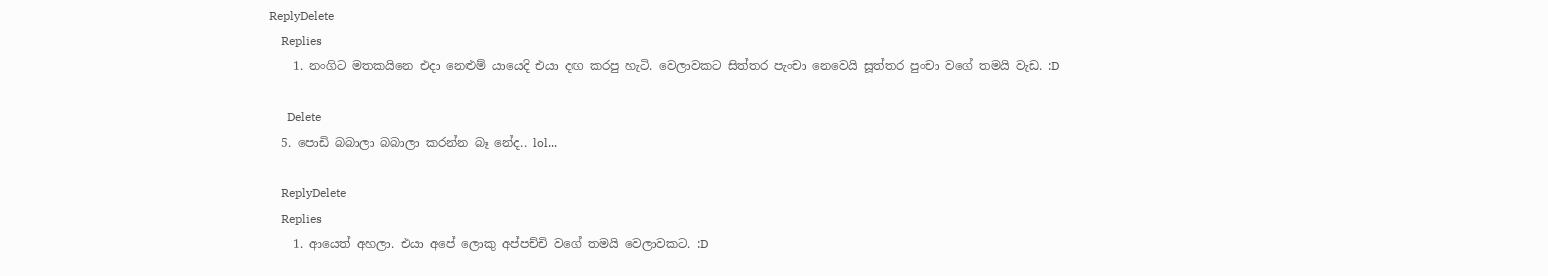ReplyDelete
    Replies
    1. නංගිට මතකයිනෙ එදා නෙළුම් යායෙදි එයා දඟ කරපු හැටි. වෙලාවකට සිත්තර පැංචා නෙවෙයි සූත්තර පුංචා වගේ තමයි වැඩ. :D

      Delete
  5. පොඩි බබාලා බබාලා කරන්න බෑ නේද.. lol...

    ReplyDelete
    Replies
    1. ආයෙත් අහලා. එයා අපේ ලොකු අප්පච්චි වගේ තමයි වෙලාවකට. :D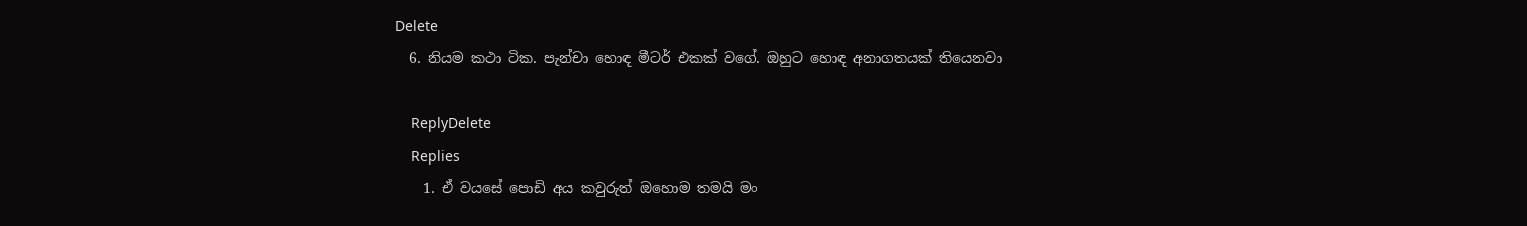Delete
  6. නියම කථා ටික. පැන්චා හොඳ මීටර් එකක් වගේ. ඔහුට හොඳ අනාගතයක් තියෙනවා

    ReplyDelete
    Replies
    1. ඒ වයසේ පොඩි අය කවුරුත් ඔහොම තමයි මං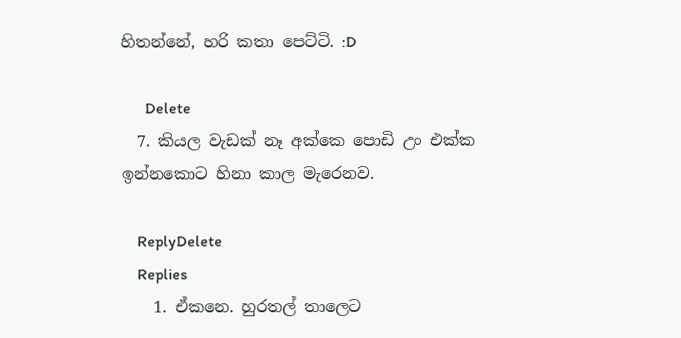හිතන්නේ, හරි කතා පෙට්ටි. :D

      Delete
  7. කියල වැඩක් නෑ අක්කෙ පොඩි උං එක්ක ඉන්නකොට හිනා කාල මැරෙනව.

    ReplyDelete
    Replies
    1. ඒකනෙ. හුරතල් තාලෙට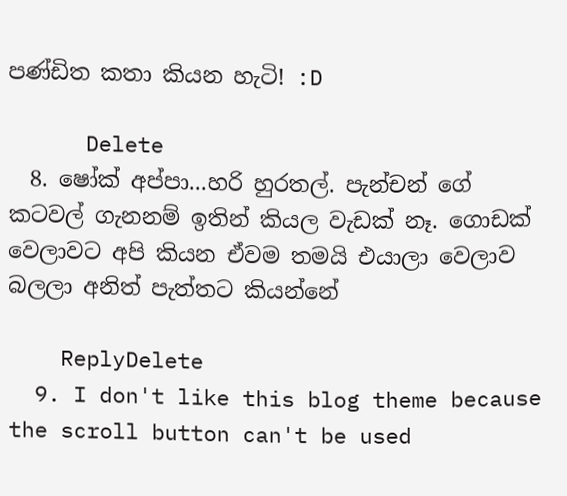පණ්ඩිත කතා කියන හැටි! :D

      Delete
  8. ෂෝක් අප්පා...හරි හුරතල්. පැන්චන් ගේ කටවල් ගැනනම් ඉතින් කියල වැඩක් නෑ. ගොඩක් වෙලාවට අපි කියන ඒවම තමයි එයාලා වෙලාව බලලා අනිත් පැත්තට කියන්නේ

    ReplyDelete
  9. I don't like this blog theme because the scroll button can't be used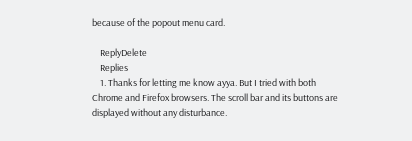because of the popout menu card.

    ReplyDelete
    Replies
    1. Thanks for letting me know ayya. But I tried with both Chrome and Firefox browsers. The scroll bar and its buttons are displayed without any disturbance.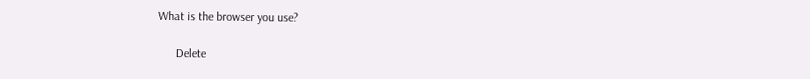What is the browser you use?

      Delete